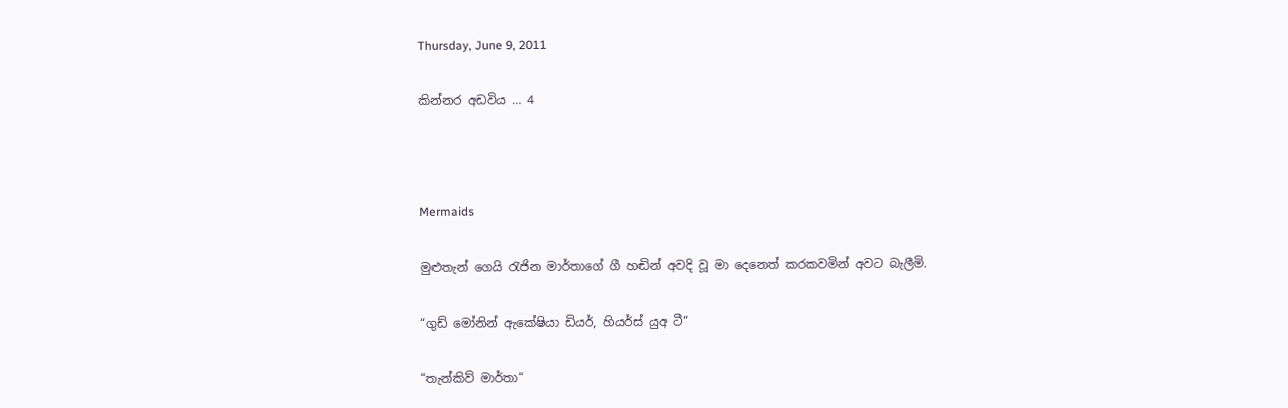Thursday, June 9, 2011

කින්නර අඩවිය … 4



Mermaids

මුළුතැන් ගෙයි රැජින මාර්තාගේ ගී හඬින් අවදි වූ මා දෙනෙත් කරකවමින් අවට බැලීමි.

“ගුඩ් මෝනින් ඇකේෂියා ඩියර්, හියර්ස් යුඅ ටී“

“තැන්කිව් මාර්තා“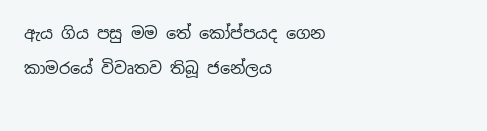ඇය ගිය පසු මම තේ කෝප්පයද ගෙන කාමරයේ විවෘතව තිබූ ජනේලය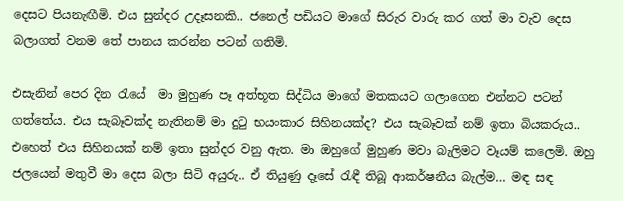දෙසට පියනැඟීමි. එය සුන්දර උදෑසනකි.. ජනෙල් පඩියට මාගේ සිරුර වාරු කර ගත් මා වැව දෙස බලාගත් වනම තේ පානය කරන්න පටන් ගතිමි.

එසැනින් පෙර දින රැයේ  මා මුහුණ පෑ අත්භූත සිද්ධිය මාගේ මතකයට ගලාගෙන එන්නට පටන් ගත්තේය. එය සැබෑවක්ද නැතිනම් මා දුටු භයංකාර සිහිනයක්ද? එය සැබෑවක් නම් ඉතා බියකරුය.. එහෙත් එය සිහිනයක් නම් ඉතා සුන්දර වනු ඇත. මා ඔහුගේ මුහුණ මවා බැලිමට වෑයම් කලෙමි. ඔහු ජලයෙන් මතුවී මා දෙස බලා සිටි අයුරු.. ඒ තියුණු දෑසේ රැඳී තිබූ ආකර්ෂනීය බැල්ම… මඳ සඳ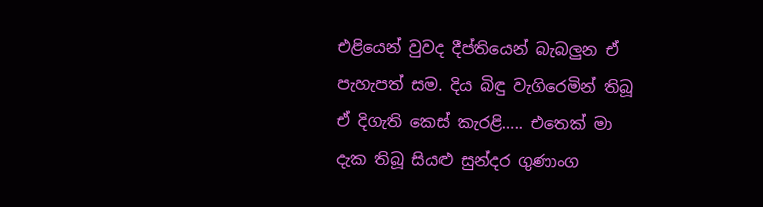එළියෙන් වුවද දීප්තියෙන් බැබලුන ඒ පැහැපත් සම. දිය බිඳු වැගිරෙමින් තිබූ ඒ දිගැති කෙස් කැරළි….. එතෙක් මා දැක තිබූ සියළු සුන්දර ගුණාංග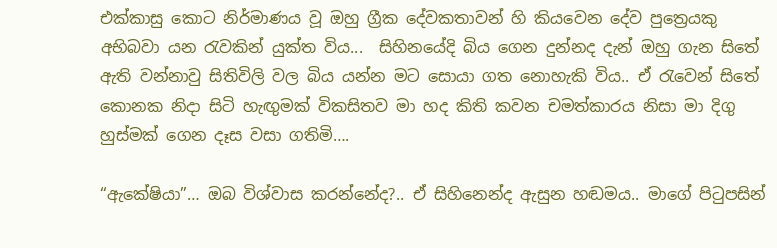එක්කාසු කොට නිර්මාණය වූ ඔහු ග්‍රීක දේවකතාවන් හි කියවෙන දේව පුත්‍රෙයකු අභිබවා යන රැවකින් යුක්ත විය...  සිහිනයේදි බිය ගෙන දුන්නද දැන් ඔහු ගැන සිතේ ඇති වන්නාවු සිතිවිලි වල බිය යන්න මට සොයා ගත නොහැකි විය.. ඒ රැවෙන් සිතේ කොනක නිදා සිටි හැඟුමක් විකසිතව මා හද කිති කවන චමත්කාරය නිසා මා දිගු හුස්මක් ගෙන දෑස වසා ගතිමි….

“ඇකේෂියා”… ඔබ විශ්වාස කරන්නේද?.. ඒ සිහිනෙන්ද ඇසුන හඬමය.. මාගේ පිටුපසින්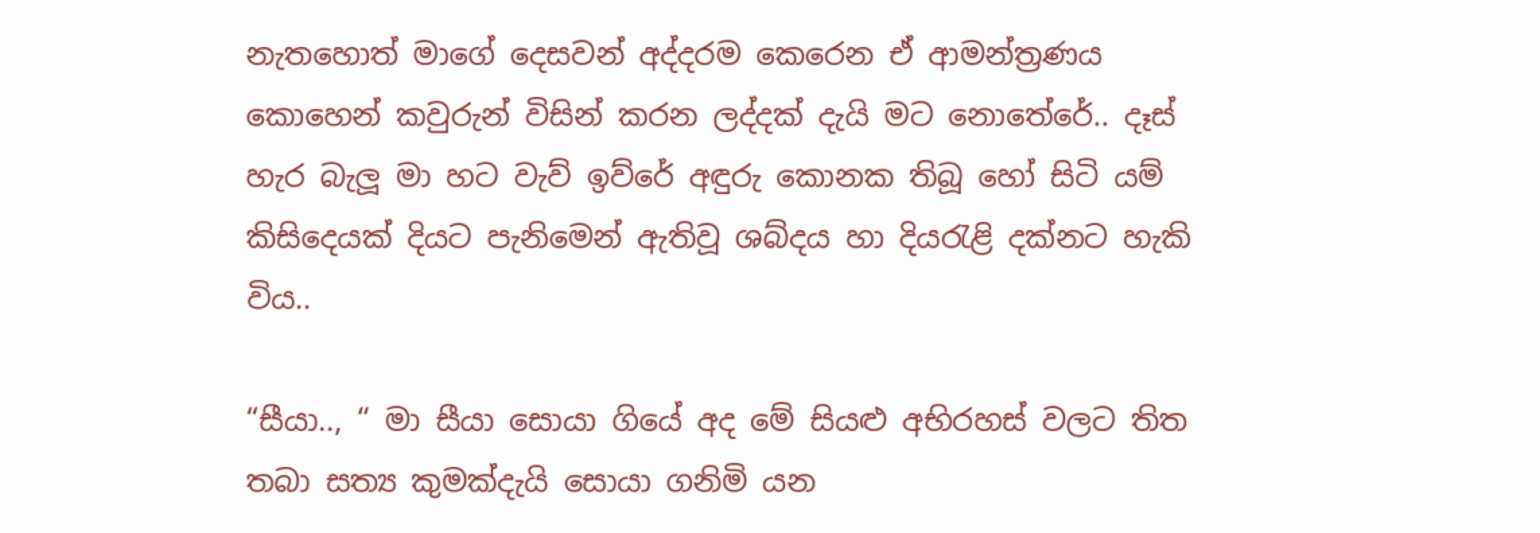නැතහොත් මාගේ දෙසවන් අද්දරම කෙරෙන ඒ ආමන්ත්‍රණය කොහෙන් කවුරුන් විසින් කරන ලද්දක් දැයි මට නොතේරේ.. දෑස් හැර බැලූ මා හට වැව් ඉව්රේ අඳුරු කොනක තිබූ හෝ සිටි යම් කිසිදෙයක් දියට පැනිමෙන් ඇතිවූ ශබ්දය හා දියරැළි දක්නට හැකි විය..

“සීයා.., “ මා සීයා සොයා ගියේ අද මේ සියළු අභිරහස් වලට තිත තබා සත්‍ය කුමක්දැයි සොයා ගනිමි යන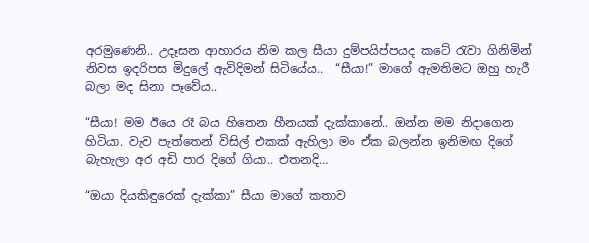අරමුණෙනි.. උදෑසන ආහාරය නිම කල සීයා දුම්පයිප්පයද කටේ රැවා ගිනිමින් නිවස ඉදරිපස මිදුලේ ඇවිදිමන් සිටියේය..  “සීයා!” මාගේ ඇමතිමට ඔහු හැරී බලා මද සිනා පෑවේය..

“සීයා! මම ඊයෙ රෑ බය හිතෙන හීනයක් දැක්කානේ.. ඔන්න මම නිදාගෙන හිටියා. වැව පැත්තෙන් විසිල් එකක් ඇහිලා මං ඒක බලන්න ඉනිමඟ දිගේ බැහැලා අර අඩි පාර දිගේ ගියා.. එතනදි…

“ඔයා දියකිඳුරෙක් දැක්කා” සීයා මාගේ කතාව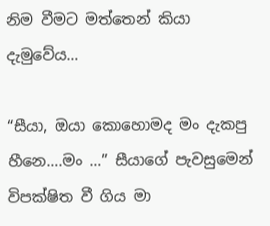නිම වීමට මත්තෙන් කියා දැමුවේය…

“සීයා, ඔයා කොහොමද මං දැකපු හීනෙ….මං …” සීයාගේ පැවසුමෙන් විපක්ෂිත වී ගිය මා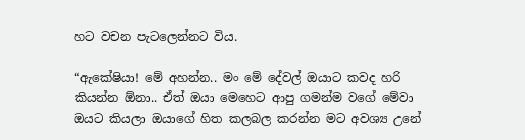හට වචන පැටලෙන්නට විය.

“ඇකේෂියා! මේ අහන්න.. මං මේ දේවල් ඔයාට කවද හරි කියන්න ඕනා.. ඒත් ඔයා මෙහෙට ආපු ගමන්ම වගේ මේවා ඔයට කියලා ඔයාගේ හිත කලබල කරන්න මට අවශ්‍ය උනේ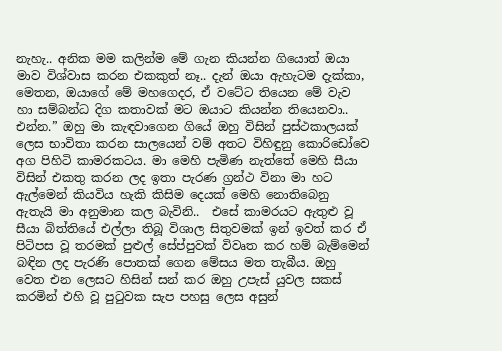නැහැ.. අනික මම කලින්ම මේ ගැන කියන්න ගියොත් ඔයා මාව විශ්වාස කරන එකකුත් නෑ.. දැන් ඔයා ඇහැටම දැක්කා, මෙතන, ඔයාගේ මේ මහගෙදර, ඒ වටේට තියෙන මේ වැව හා සම්බන්ධ දිග කතාවක් මට ඔයාට කියන්න තියෙනවා.. එන්න.” ඔහු මා කැඳවාගෙන ගියේ ඔහු විසින් පුස්ථකාලයක් ලෙස භාවිතා කරන සාලයෙන් වම් අතට විහිඳුනු කොරිඩෝවෙ අග පිහිටි කාමරකටය. මා මෙහි පැමිණ නැත්තේ මෙහි සීයා විසින් එකතු කරන ලද ඉතා පැරණ ග්‍රන්ථ විනා මා හට ඇල්මෙන් කියවිය හැකි කිසිම දෙයක් මෙහි නොතිබෙනු ඇතැයි මා අනුමාන කල බැවිනි..  එසේ කාමරයට ඇතුළු වූ සීයා බිත්තියේ එල්ලා තිබූ විශාල සිතුවමක් ඉන් ඉවත් කර ඒ පිටිපස වූ තරමක් පුළුල් සේප්පුවක් විවෘත කර හම් බැම්මෙන් බඳින ලද පැරණි පොතක් ගෙන මේසය මත තැබීය. ඔහු වෙත එන ලෙසට හිසින් සන් කර ඔහු උපැස් යුවල සකස් කරමින් එහි වූ පුටුවක සැප පහසු ලෙස අසුන්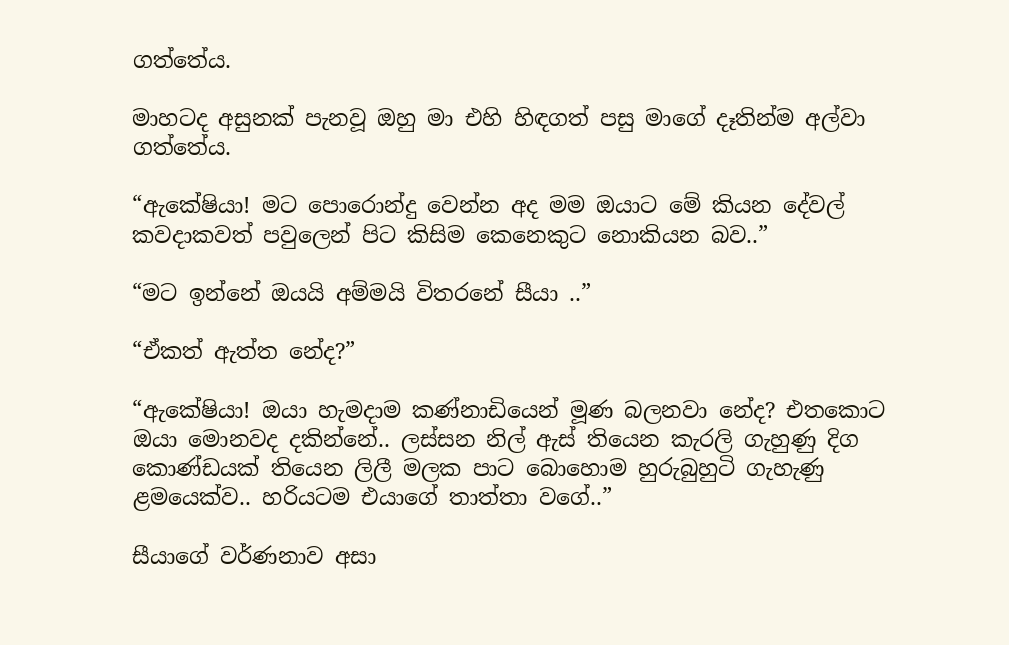ගත්තේය.

මාහටද අසුනක් පැනවූ ඔහු මා එහි හිඳගත් පසු මාගේ දෑතින්ම අල්වා ගත්තේය.

“ඇකේෂියා! මට පොරොන්දු වෙන්න අද මම ඔයාට මේ කියන දේවල් කවදාකවත් පවුලෙන් පිට කිසිම කෙනෙකුට නොකියන බව..”

“මට ඉන්නේ ඔයයි අම්මයි විතරනේ සීයා ..”

“ඒකත් ඇත්ත නේද?”

“ඇකේෂියා! ඔයා හැමදාම කණ්නාඩියෙන් මූණ බලනවා නේද? එතකොට ඔයා මොනවද දකින්නේ.. ලස්සන නිල් ඇස් තියෙන කැරලි ගැහුණු දිග කොණ්ඩයක් තියෙන ලිලී මලක පාට බොහොම හුරුබුහුටි ගැහැණු ළමයෙක්ව.. හරියටම එයාගේ තාත්තා වගේ..”

සීයාගේ වර්ණනාව අසා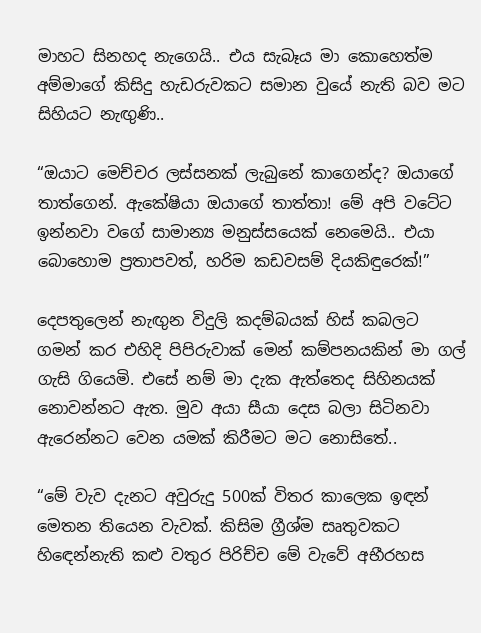මාහට සිනහද නැගෙයි.. එය සැබෑය මා කොහෙත්ම අම්මාගේ කිසිදු හැඩරුවකට සමාන වුයේ නැති බව මට සිහියට නැඟුණි..

“ඔයාට මෙච්චර ලස්සනක් ලැබුනේ කාගෙන්ද? ඔයාගේ තාත්ගෙන්. ඇකේෂියා ඔයාගේ තාත්තා! මේ අපි වටේට ඉන්නවා වගේ සාමාන්‍ය මනුස්සයෙක් නෙමෙයි.. එයා බොහොම ප්‍රතාපවත්, හරිම කඩවසම් දියකිඳුරෙක්!”

දෙපතුලෙන් නැඟුන විදුලි කදම්බයක් හිස් කබලට ගමන් කර එහිදි පිපිරුවාක් මෙන් කම්පනයකින් මා ගල් ගැසි ගියෙමි. එසේ නම් මා දැක ඇත්තෙද සිහිනයක් නොවන්නට ඇත. මුව අයා සීයා දෙස බලා සිටිනවා ඇරෙන්නට වෙන යමක් කිරීමට මට නොසිතේ..

“මේ වැව දැනට අවුරුදු 500ක් විතර කාලෙක ඉඳන් මෙතන තියෙන වැවක්. කිසිම ග්‍රීශ්ම සෘතුවකට හිඳෙන්නැති කළු වතුර පිරිච්ච මේ වැවේ අභීරහස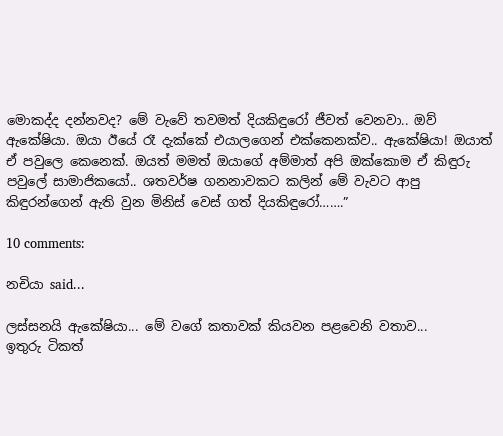මොකද්ද දන්නවද? මේ වැවේ තවමත් දියකිඳුරෝ ජීවත් වෙනවා.. ඔව් ඇකේෂියා. ඔයා ඊයේ රෑ දැක්කේ එයාලගෙන් එක්කෙනක්ව.. ඇකේෂියා! ඔයාත් ඒ පවුලෙ කෙනෙක්. ඔයත් මමත් ඔයාගේ අම්මාත් අපි ඔක්කොම ඒ කිඳුරු පවුලේ සාමාජිකයෝ.. ශතවර්ෂ ගනනාවකට කලින් මේ වැවට ආපු කිඳුරන්ගෙන් ඇති වුන මිනිස් වෙස් ගත් දියකිඳුරෝ…….”

10 comments:

නචියා said...

ලස්සනයි ඇකේෂියා... මේ වගේ කතාවක් කියවන පළවෙනි වතාව...
ඉතුරු ටිකත්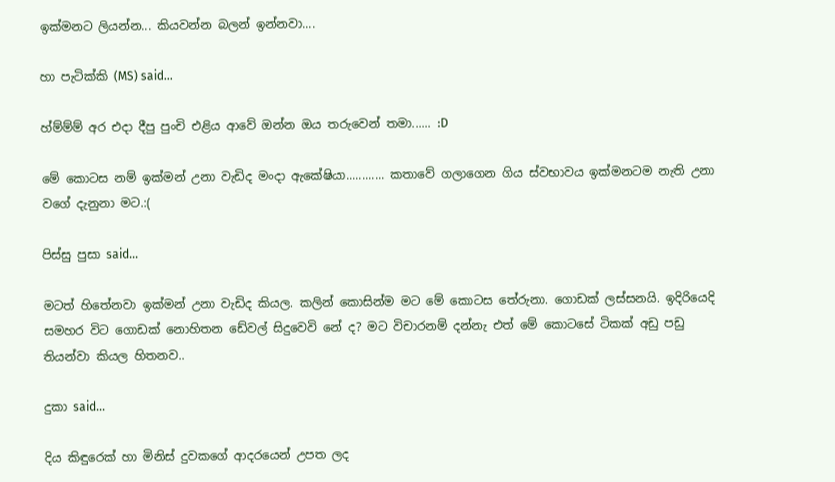ඉක්මනට ලියන්න... කියවන්න බලන් ඉන්නවා....

හා පැටික්කි (MS) said...

හ්ම්ම්ම් අර එදා දීපු පුංචි එළිය ආවේ ඔන්න ඔය තරුවෙන් තමා...... :D

මේ කොටස නම් ඉක්මන් උනා වැඩිද මංදා ඇකේෂියා............ කතාවේ ගලාගෙන ගිය ස්වභාවය ඉක්මනටම නැති උනා වගේ දැනුනා මට.:(

පිස්සු පුසා said...

මටත් හිතේනවා ඉක්මන් උනා වැඩිද කියල. කලින් කොසින්ම මට මේ කොටස තේරුනා. ගොඩක් ලස්සනයි. ඉදිරියෙදි සමහර විට ගොඩක් නොහිතන ඩේවල් සිදුවෙවි නේ ද? මට විචාරනම් දන්නැ එත් මේ කොටසේ ටිකක් අඩු පඩු තියන්වා කියල හිතනව..

දුකා said...

දිය කිඳුරෙක් හා මිනිස් දුවකගේ ආදරයෙන් උපත ලද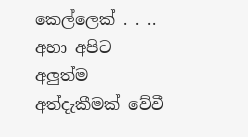කෙල්ලෙක් . . .. අහා අපිට අලුත්ම අත්දැකීමක් වේවී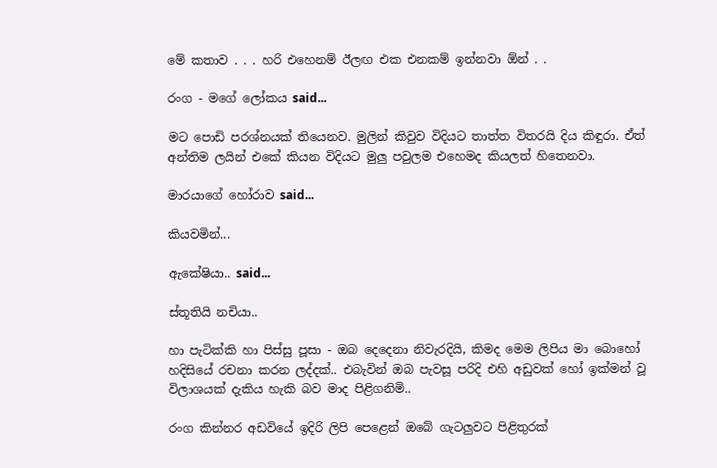මේ කතාව . . . හරි එහෙනම් ඊලඟ එක එනකම් ඉන්නවා ඕන් . .

රංග - මගේ ලෝකය said...

මට පොඩි පරශ්නයක් තියෙනව. මුලින් කිවුව විදියට තාත්ත විතරයි දිය කිඳුරා. ඒත් අන්තිම ලයින් එකේ කියන විදියට මුලු පවුලම එහෙමද කියලත් හිතෙනවා.

මාරයාගේ හෝරාව said...

කියවමින්...

ඇකේෂියා.. said...

ස්තූතියි නචියා..

හා පැටික්කි හා පිස්සු පූසා - ඔබ දෙදෙනා නිවැරදියි, කිමද මෙම ලිපිය මා බොහෝ හදිසියේ රචනා කරන ලද්දක්.. එබැවින් ඔබ පැවසූ පරිදි එහි අඩුවක් හෝ ඉක්මන් වූ විලාශයක් දැකිය හැකි බව මාද පිළිගනිමි..

රංග කින්නර අඩවියේ ඉදිරි ලිපි පෙළෙන් ඔබේ ගැටලුවට පිළිතුරක්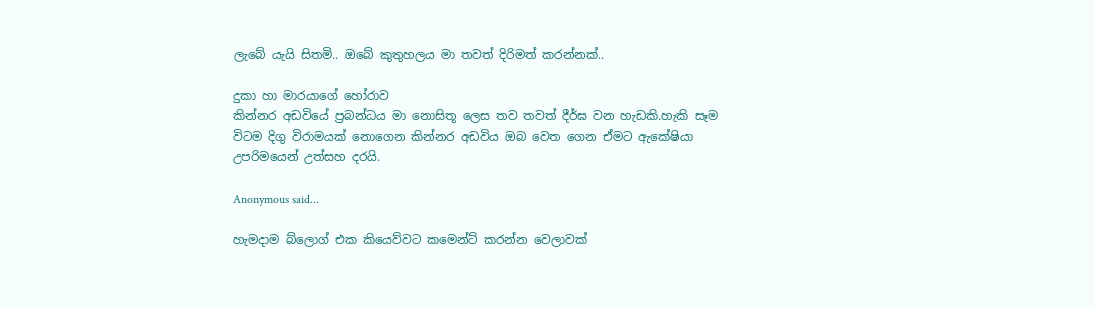ලැබේ යැයි සිතමි.. ඔබේ කුතුහලය මා තවත් දිරිමත් කරන්නක්..

දුකා හා මාරයාගේ හෝරාව
කින්නර අඩවියේ ප්‍රබන්ධය මා නොසිතූ ලෙස තව තවත් දීර්ඝ වන හැඩකි.හැකි සෑම විටම දිගු විරාමයක් නොගෙන කින්නර අඩවිය ඔබ වෙත ගෙන ඒමට ඇකේෂියා උපරිමයෙන් උත්සහ දරයි.

Anonymous said...

හැමදාම බ්ලොග් එක කියෙව්වට කමෙන්ට් කරන්න වෙලාවක්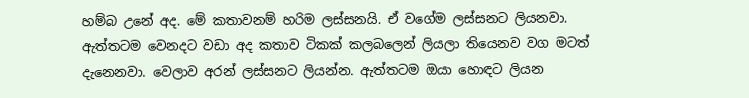හම්බ උනේ අද. මේ කතාවනම් හරිම ලස්සනයි. ඒ වගේම ලස්සනට ලියනවා.
ඇත්තටම වෙනදට වඩා අද කතාව ටිකක් කලබලෙන් ලියලා තියෙනව වග මටත් දැනෙනවා. වෙලාව අරන් ලස්සනට ලියන්න. ඇත්තටම ඔයා හොඳට ලියන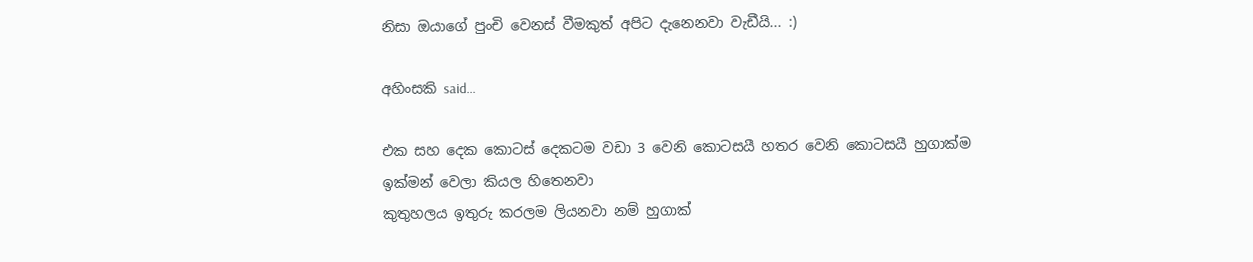නිසා ඔයාගේ පුංචි වෙනස් වීමකුත් අපිට දැනෙනවා වැඩීයි... :)

අහිංසකි said...

එක සහ දෙක කොටස් දෙකටම වඩා 3 වෙනි කොටසයී හතර වෙනි කොටසයී හුගාක්ම ඉක්මන් වෙලා කියල හිතෙනවා
කුතුහලය ඉතුරු කරලම ලියනවා නම් හුගාක්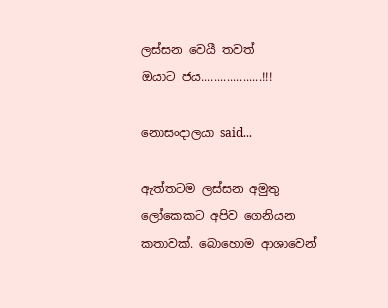ලස්සන වෙයී තවත්
ඔයාට ජය...................!!!

නොසංදාලයා said...

ඇත්තටම ලස්සන අමුතු ලෝකෙකට අපිව ගෙනියන කතාවක්. බොහොම ආශාවෙන්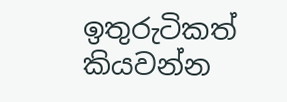ඉතුරුටිකත් කියවන්න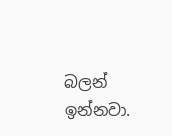බලන් ඉන්නවා.